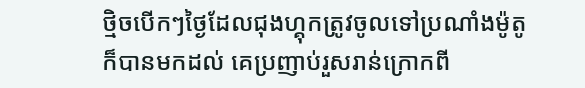ថ្មិចបេីកៗថ្ងៃដែលជុងហ្គុកត្រូវចូលទៅប្រណាំងម៉ូតូក៏បានមកដល់ គេប្រញាប់រួសរាន់ក្រោកពី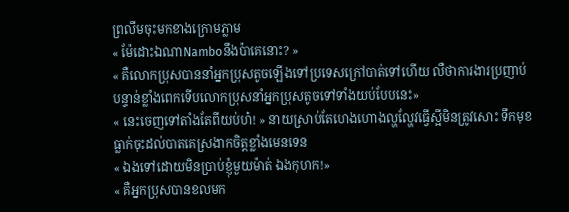ព្រលឹមចុះមកខាងក្រោមភ្លាម
« ម៉ែដោះឯណាNamboនឹងប៉ាគេនោះ? »
« គឺលោកប្រុសបាននាំអ្នកប្រុសតូចឡេីងទៅប្រទេសក្រៅបាត់ទៅហេីយ លឺថាការងារប្រញាប់បន្ទាន់ខ្លាំងពេកទេីបលោកប្រុសនាំអ្នកប្រុសតូចទៅទាំងយប់បែបនេះ»
« នេះចេញទៅតាំងតែពីយប់ហ៎! » នាយស្រាប់តែហេងហោងល្ហល្ហែវធ្វេីស្អីមិនត្រូវសោះ ទឹកមុខធ្លាក់ចុះដល់បាតគេស្រងាកចិត្តខ្លាំងមេនទេន
« ឯងទៅដោយមិនប្រាប់ខ្ញុំមួយម៉ាត់ ឯងកុហក!»
« គឺអ្នកប្រុសបានខលមក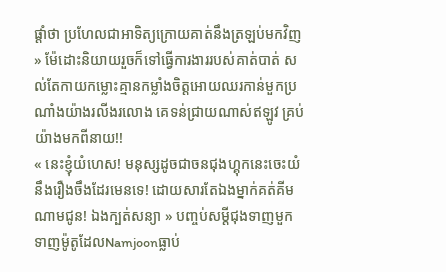ផ្តាំថា ប្រហែលជាអាទិត្យក្រោយគាត់នឹងត្រឡប់មកវិញ » ម៉ែដោះនិយាយរួចក៏ទៅធ្វេីការងាររបស់គាត់បាត់ សល់តែកាយកម្លោះគ្មានកម្លាំងចិត្តអោយឈរកាន់មួកប្រណាំងយ៉ាងរលីងរលោង គេទន់ជ្រាយណាស់ឥឡូវ គ្រប់យ៉ាងមកពីនាយ!!
« នេះខ្ញុំយំហេស! មនុស្សដូចជាចនជុងហ្គុកនេះចេះយំនឹងរឿងចឹងដែរមេនទេ! ដោយសារតែឯងម្នាក់គត់គីមណាមជូន! ឯងក្បត់សន្យា » បញ្ចប់សម្តីជុងទាញមួកទាញម៉ូតូដែលNamjoonធ្លាប់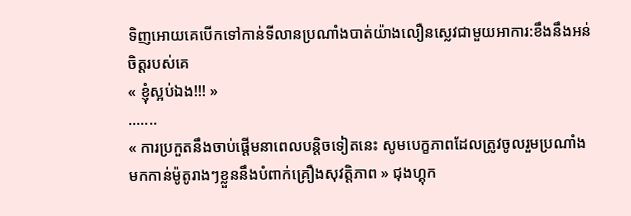ទិញអោយគេបេីកទៅកាន់ទីលានប្រណាំងបាត់យ៉ាងលឿនស្លេវជាមួយអាការ:ខឹងនឹងអន់ចិត្តរបស់គេ
« ខ្ញុំស្អប់ឯង!!! »
.......
« ការប្រកួតនឹងចាប់ផ្តេីមនាពេលបន្តិចទៀតនេះ សូមបេក្ខភាពដែលត្រូវចូលរួមប្រណាំងមកកាន់ម៉ូតូរាងៗខ្លួននឹងបំពាក់គ្រឿងសុវត្តិភាព » ជុងហ្គុក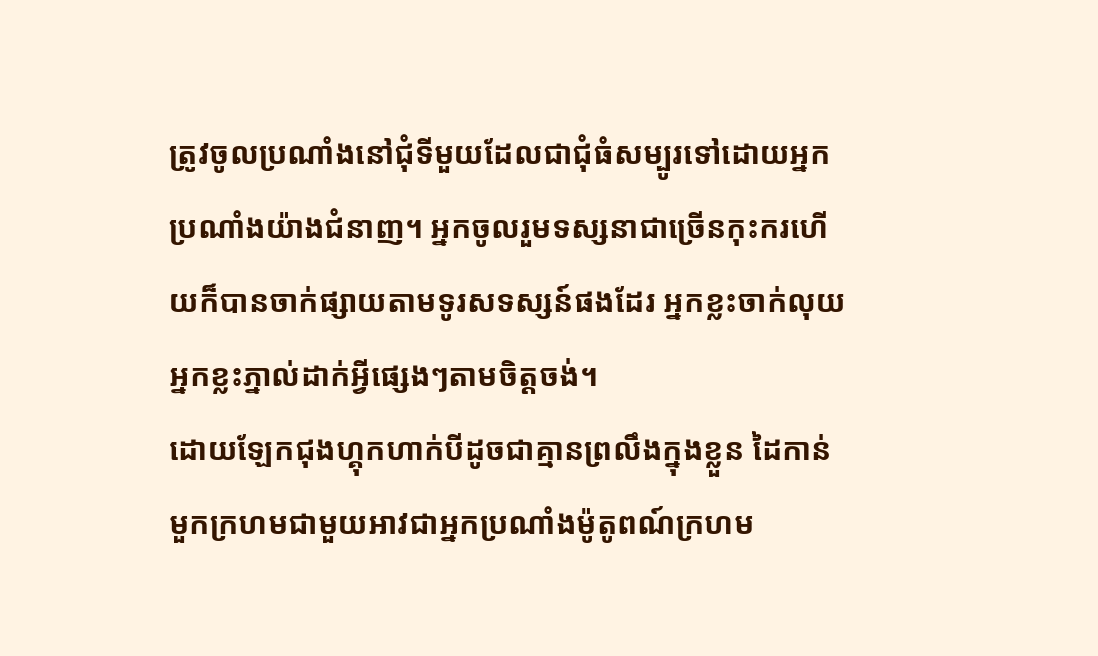ត្រូវចូលប្រណាំងនៅជុំទីមួយដែលជាជុំធំសម្បូរទៅដោយអ្នកប្រណាំងយ៉ាងជំនាញ។ អ្នកចូលរួមទស្សនាជាច្រេីនកុះករហេីយក៏បានចាក់ផ្សាយតាមទូរសទស្សន៍ផងដែរ អ្នកខ្លះចាក់លុយ អ្នកខ្លះភ្នាល់ដាក់អ្វីផ្សេងៗតាមចិត្តចង់។
ដោយឡែកជុងហ្គុកហាក់បីដូចជាគ្មានព្រលឹងក្នុងខ្លួន ដៃកាន់មួកក្រហមជាមួយអាវជាអ្នកប្រណាំងម៉ូតូពណ៍ក្រហម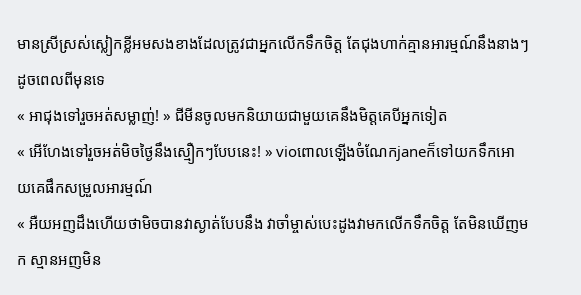មានស្រីស្រស់ស្លៀកខ្លីអមសងខាងដែលត្រូវជាអ្នកលេីកទឹកចិត្ត តែជុងហាក់គ្មានអារម្មណ៍នឹងនាងៗដូចពេលពីមុនទេ
« អាជុងទៅរួចអត់សម្លាញ់! » ជីមីនចូលមកនិយាយជាមួយគេនឹងមិត្តគេបីអ្នកទៀត
« អេីហែងទៅរួចអត់មិចថ្ងៃនឹងស្មឿកៗបែបនេះ! » vioពោលឡេីងចំណែកjaneក៏ទៅយកទឹកអោយគេផឹកសម្រួលអារម្មណ៍
« អឺយអញដឹងហេីយថាមិចបានវាស្ងាត់បែបនឹង វាចាំម្ចាស់បេះដូងវាមកលេីកទឹកចិត្ត តែមិនឃេីញមក ស្មានអញមិន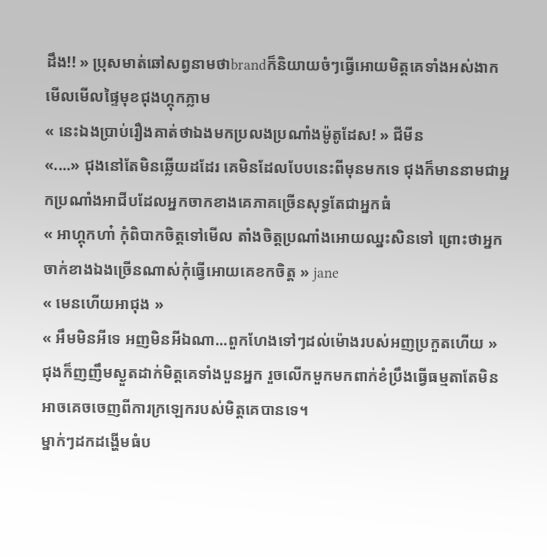ដឹង!! » ប្រុសមាត់ឆៅសព្វនាមថាbrandក៏និយាយចំៗធ្វេីអោយមិត្តគេទាំងអស់ងាកមេីលមេីលផ្ទៃមុខជុងហ្គុកភ្លាម
« នេះឯងប្រាប់រឿងគាត់ថាឯងមកប្រលងប្រណាំងម៉ូតូដែស! » ជីមីន
«....» ជុងនៅតែមិនឆ្លេីយដដែរ គេមិនដែលបែបនេះពីមុនមកទេ ជុងក៏មាននាមជាអ្នកប្រណាំងអាជីបដែលអ្នកចាកខាងគេភាគច្រេីនសុទ្ធតែជាអ្នកធំ
« អាហ្គុកហា៎ កុំពិបាកចិត្តទៅមេីល តាំងចិត្តប្រណាំងអោយឈ្នះសិនទៅ ព្រោះថាអ្នកចាក់ខាងឯងច្រេីនណាស់កុំធ្វេីអោយគេខកចិត្ត » jane
« មេនហេីយអាជុង »
« អឹមមិនអីទេ អញមិនអីឯណា...ពួកហែងទៅៗដល់ម៉ោងរបស់អញប្រកួតហេីយ » ជុងក៏ញញឹមស្ងួតដាក់មិត្តគេទាំងបួនអ្នក រួចលេីកមួកមកពាក់ខំប្រឹងធ្វេីធម្មតាតែមិនអាចគេចចេញពីការក្រឡេករបស់មិត្តគេបានទេ។
ម្នាក់ៗដកដង្ហេីមធំប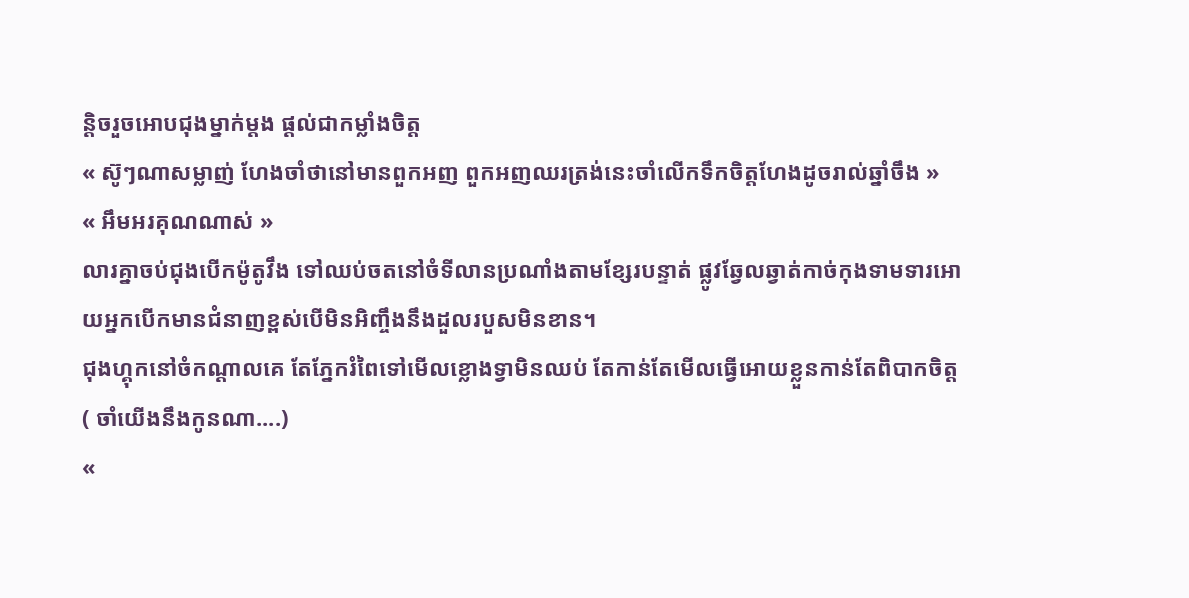ន្តិចរួចអោបជុងម្នាក់ម្តង ផ្តល់ជាកម្លាំងចិត្ត
« ស៊ូៗណាសម្លាញ់ ហែងចាំថានៅមានពួកអញ ពួកអញឈរត្រង់នេះចាំលេីកទឹកចិត្តហែងដូចរាល់ឆ្នាំចឹង »
« អឹមអរគុណណាស់ »
លារគ្នាចប់ជុងបេីកម៉ូតូវឹង ទៅឈប់ចតនៅចំទីលានប្រណាំងតាមខ្សែរបន្ទាត់ ផ្លូវឆ្វែលឆ្វាត់កាច់កុងទាមទារអោយអ្នកបេីកមានជំនាញខ្ពស់បេីមិនអិញ្ចឹងនឹងដួលរបួសមិនខាន។
ជុងហ្គុកនៅចំកណ្តាលគេ តែភ្នែករំពៃទៅមេីលខ្លោងទ្វាមិនឈប់ តែកាន់តែមេីលធ្វេីអោយខ្លួនកាន់តែពិបាកចិត្ត
( ចាំយេីងនឹងកូនណា....)
«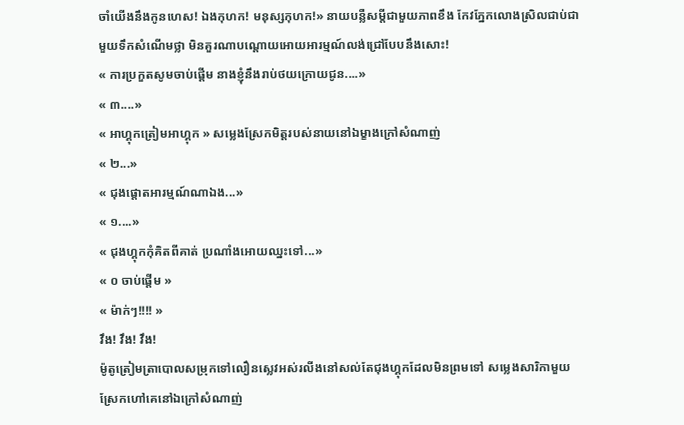ចាំយេីងនឹងកូនហេស! ឯងកុហក! មនុស្សកុហក!» នាយបន្លឺសម្តីជាមួយភាពខឹង កែវភ្នែកលោងស្រិលជាប់ជាមួយទឹកសំណេីមថ្លា មិនគួរណាបណ្តោយអោយអារម្មណ៍លង់ជ្រៅបែបនឹងសោះ!
« ការប្រកួតសូមចាប់ផ្តេីម នាងខ្ញុំនឹងរាប់ថយក្រោយជូន....»
« ៣....»
« អាហ្គុកត្រៀមអាហ្គុក » សម្លេងស្រែកមិត្តរបស់នាយនៅឯម្ខាងក្រៅសំណាញ់
« ២...»
« ជុងផ្តោតអារម្មណ៍ណាឯង...»
« ១....»
« ជុងហ្គុកកុំគិតពីគាត់ ប្រណាំងអោយឈ្នះទៅ...»
« ០ ចាប់ផ្តេីម »
« ម៉ាក់ៗ!!!! »
វឹង! វឹង! វឹង!
ម៉ូតូត្រៀមត្រាបោលសម្រុកទៅលឿនស្លេវអស់រលីងនៅសល់តែជុងហ្គុកដែលមិនព្រមទៅ សម្លេងសារិកាមួយស្រែកហៅគេនៅឯក្រៅសំណាញ់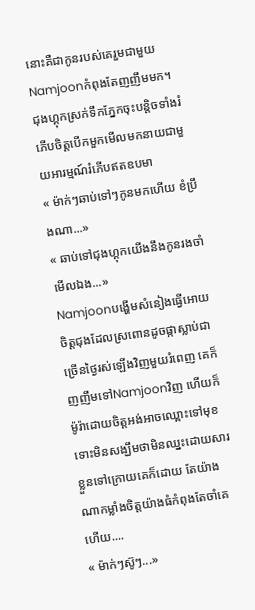នោះគឺជាកូនរបស់គេរួមជាមួយNamjoonកំពុងតែញញឹមមក។
ជុងហ្គុកស្រក់ទឹកភ្នែកចុះបន្តិចទាំងរំភេីបចិត្តបេីកមួកមេីលមកនាយជាមួយអារម្មណ៍រំភេីបឥតឧបមា
« ម៉ាក់ៗឆាប់ទៅៗកូនមកហេីយ ខំប្រឹងណា...»
« ឆាប់ទៅជុងហ្គុកយេីងនឹងកូនរងចាំមេីលឯង...»
Namjoonបង្ហេីមសំនៀងធ្វេីអោយចិត្តជុងដែលស្រពោនដូចផ្កាស្លាប់ជាច្រេីនថ្ងៃរស់ឡេីងវិញមួយរំពេញ គេក៏ញញឹមទៅNamjoonវិញ ហេីយក៏ម៉ូរ៉ាដោយចិត្តអង់អាចឈ្ពោះទៅមុខទោះមិនសង្ឃឹមថាមិនឈ្នះដោយសារខ្លួនទៅក្រោយគេក៏ដោយ តែយ៉ាងណាកម្លាំងចិត្តយ៉ាងធំកំពុងតែចាំគេហេីយ....
« ម៉ាក់ៗស៊ូៗ...»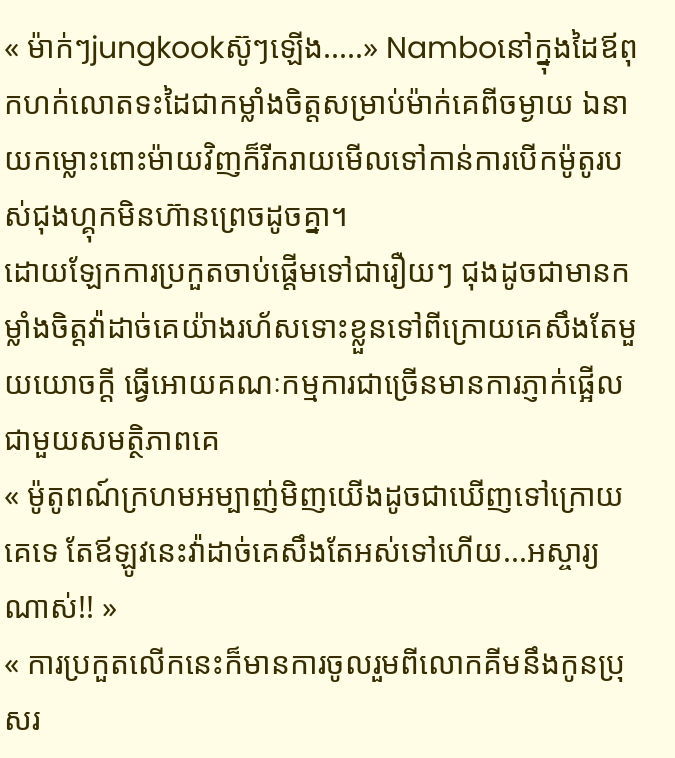« ម៉ាក់ៗjungkookស៊ូៗឡេីង.....» Namboនៅក្នុងដៃឪពុកហក់លោតទះដៃជាកម្លាំងចិត្តសម្រាប់ម៉ាក់គេពីចម្ងាយ ឯនាយកម្លោះពោះម៉ាយវិញក៏រីករាយមេីលទៅកាន់ការបេីកម៉ូតូរបស់ជុងហ្គុកមិនហ៊ានព្រេចដូចគ្នា។
ដោយឡែកការប្រកួតចាប់ផ្តេីមទៅជារឿយៗ ជុងដូចជាមានកម្លាំងចិត្តវ៉ាដាច់គេយ៉ាងរហ័សទោះខ្លួនទៅពីក្រោយគេសឹងតែមួយយោចក្តី ធ្វេីអោយគណៈកម្មការជាច្រេីនមានការភ្ញាក់ផ្អេីលជាមួយសមត្ថិភាពគេ
« ម៉ូតូពណ៍ក្រហមអម្បាញ់មិញយេីងដូចជាឃេីញទៅក្រោយគេទេ តែឪឡូវនេះវ៉ាដាច់គេសឹងតែអស់ទៅហេីយ...អស្ចារ្យណាស់!! »
« ការប្រកួតលេីកនេះក៏មានការចូលរួមពីលោកគីមនឹងកូនប្រុសរ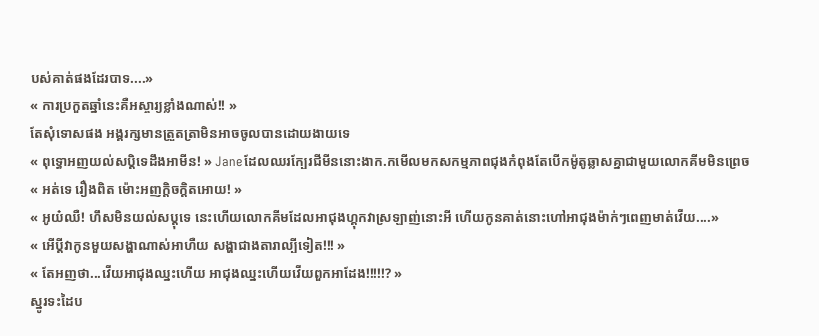បស់គាត់ផងដែរបាទ....»
« ការប្រកួតឆ្នាំនេះគឺអស្ចារ្យខ្លាំងណាស់!! »
តែសុំទោសផង អង្គរក្សមានត្រួតត្រាមិនអាចចូលបានដោយងាយទេ
« ពុទ្ធោអញយល់សប្តិទេដឹងអាមីន! » Janeដែលឈរក្បែរជីមីននោះងាក.កមេីលមកសកម្មភាពជុងកំពុងតែបេីកម៉ូតូឆ្លាសគ្នាជាមួយលោកគីមមិនព្រេច
« អត់ទេ រឿងពិត ម៉ោះអញក្តិចក្តិតអោយ! »
« អូយ៎ឈឺ! ហឹសមិនយល់សប្តុទេ នេះហេីយលោកគីមដែលអាជុងហ្គុកវាស្រឡាញ់នោះអី ហេីយកូនគាត់នោះហៅអាជុងម៉ាក់ៗពេញមាត់វេីយ....»
« អេីប្តីវាកូនមួយសង្ហាណាស់អាហឺយ សង្ហាជាងតារាល្បីទៀត!!! »
« តែអញថា...វេីយអាជុងឈ្នះហេីយ អាជុងឈ្នះហេីយវេីយពួកអាដែង!!!!!? »
ស្នូរទះដៃប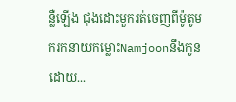ន្លឺឡេីង ជុងដោះមួករត់ចេញពីម៉ូតូមករកនាយកម្លោះNamjoonនឹងកូនដោយ...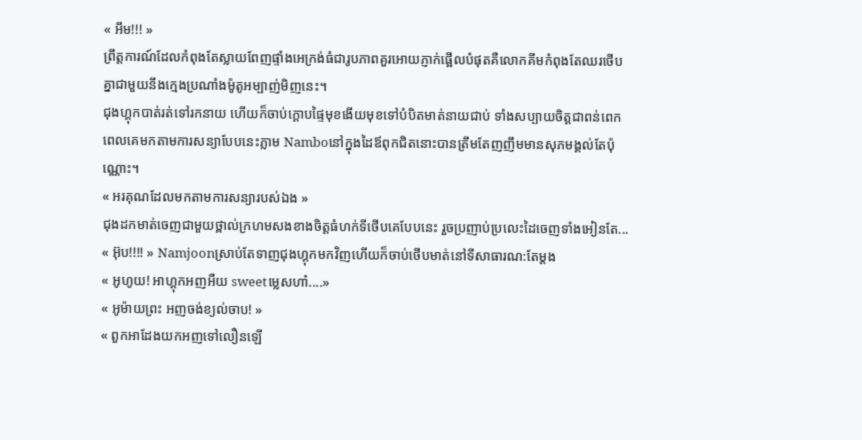« អឹម!!! »
ព្រឹត្តការណ៍ដែលកំពុងតែស្លាយពែញផ្ទាំងអេក្រង់ធំជារូបភាពគួរអោយភ្ញាក់ផ្អេីលបំផុតគឺលោកគីមកំពុងតែឈរថេីបគ្នាជាមួយនឹងក្មេងប្រណាំងម៉ូតូអម្បាញ់មិញនេះ។
ជុងហ្គុកបាត់រត់ទៅរកនាយ ហេីយក៏ចាប់ក្តោបផ្ទៃមុខងេីយមុខទៅបំបិតមាត់នាយជាប់ ទាំងសប្បាយចិត្តជាពន់ពេកពេលគេមកតាមការសន្យាបែបនេះភ្លាម Namboនៅក្នុងដៃឪពុកជិតនោះបានត្រឹមតែញញឹមមានសុភមង្គល់តែប៉ុណ្ណោះ។
« អរគុណដែលមកតាមការសន្យារបស់ឯង »
ជុងដកមាត់ចេញជាមួយថ្ពាល់ក្រហមសងខាងចិត្តធំហក់ទីថេីបគេបែបនេះ រួចប្រញាប់ប្រលេះដៃចេញទាំងអៀនតែ...
« អ៊ុប!!!! » Namjoonស្រាប់តែទាញជុងហ្គុកមកវិញហេីយក៏ចាប់ថេីបមាត់នៅទីសាធារណ:តែម្តង
« អូហូយ! អាហ្គុកអញអឺយ sweetម្លេសហា៎....»
« អូម៉ាយព្រះ អញចង់ខ្យល់ចាប! »
« ពួកអាដែងយកអញទៅលឿនឡេី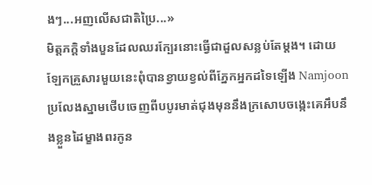ងៗ...អញលេីសជាតិប្រៃ...»
មិត្តភក្តិទាំងបួនដែលឈរក្បែរនោះធ្វេីជាដួលសន្លប់តែម្តង។ ដោយឡែកគ្រួសារមួយនេះពុំបានខ្វាយខ្វល់ពីភ្នែកអ្នកដទៃឡេីង Namjoonប្រលែងស្នាមថេីបចេញពីបបូរមាត់ជុងមុននឹងក្រសោបចង្កេះគេអឹបនឹងខ្លួនដៃម្ខាងពរកូន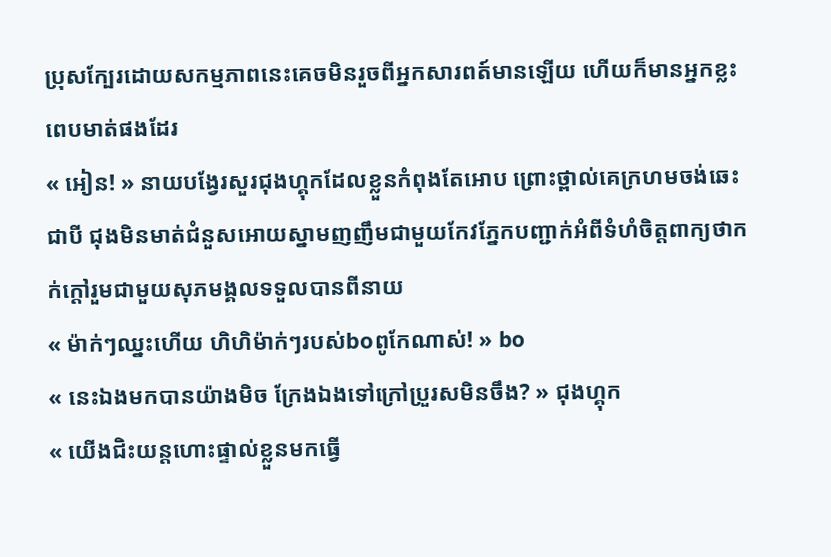ប្រុសក្បែរដោយសកម្មភាពនេះគេចមិនរួចពីអ្នកសារពត៍មានឡេីយ ហេីយក៏មានអ្នកខ្លះពេបមាត់ផងដែរ
« អៀន! » នាយបង្វែរសួរជុងហ្គុកដែលខ្លួនកំពុងតែអោប ព្រោះថ្ពាល់គេក្រហមចង់ឆេះជាបី ជុងមិនមាត់ជំនួសអោយស្នាមញញឹមជាមួយកែវភ្នែកបញ្ជាក់អំពីទំហំចិត្តពាក្យថាកក់ក្តៅរួមជាមួយសុភមង្គលទទួលបានពីនាយ
« ម៉ាក់ៗឈ្នះហេីយ ហិហិម៉ាក់ៗរបស់boពូកែណាស់! » bo
« នេះឯងមកបានយ៉ាងមិច ក្រែងឯងទៅក្រៅប្រួរសមិនចឹង? » ជុងហ្គុក
« យេីងជិះយន្តហោះផ្ទាល់ខ្លួនមកធ្វេី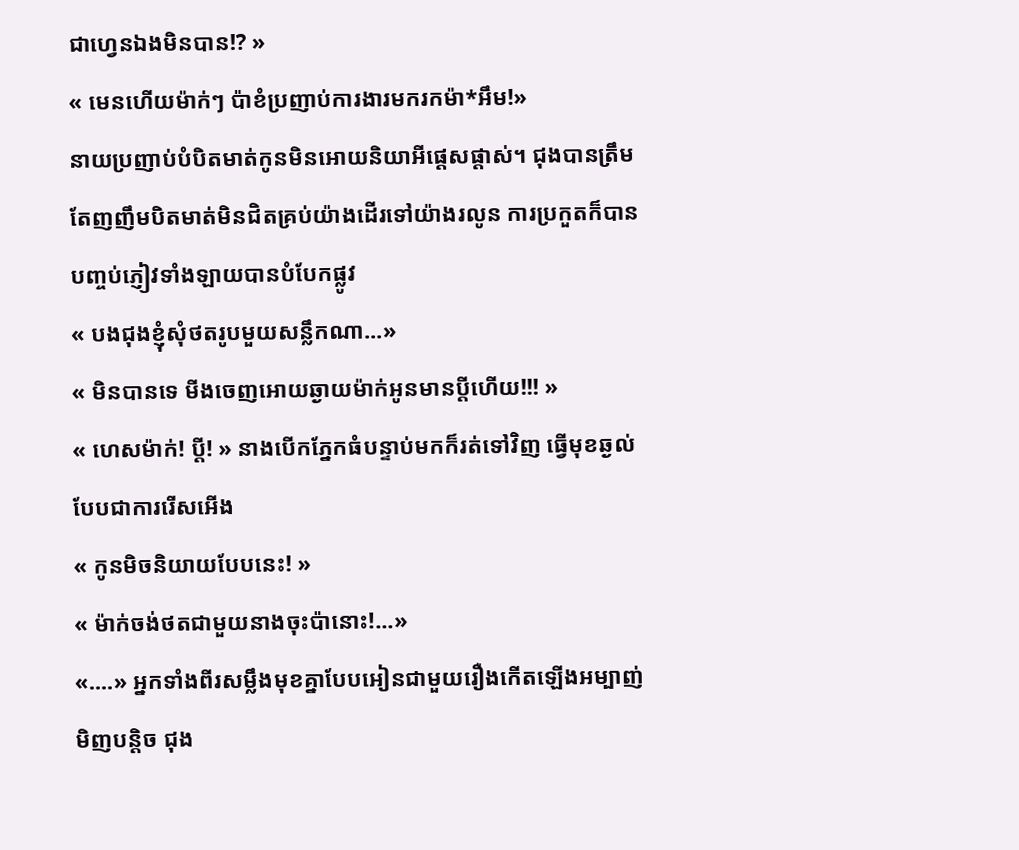ជាហ្វេនឯងមិនបាន!? »
« មេនហេីយម៉ាក់ៗ ប៉ាខំប្រញាប់ការងារមករកម៉ា*អឹម!»
នាយប្រញាប់បំបិតមាត់កូនមិនអោយនិយាអីផ្តេសផ្តាស់។ ជុងបានត្រឹមតែញញឹមបិតមាត់មិនជិតគ្រប់យ៉ាងដេីរទៅយ៉ាងរលូន ការប្រកួតក៏បានបញ្ចប់ភ្ញៀវទាំងឡាយបានបំបែកផ្លូវ
« បងជុងខ្ញុំសុំថតរូបមួយសន្លឹកណា...»
« មិនបានទេ មីងចេញអោយឆ្ងាយម៉ាក់អូនមានប្តីហេីយ!!! »
« ហេសម៉ាក់! ប្តី! » នាងបេីកភ្នែកធំបន្ទាប់មកក៏រត់ទៅវិញ ធ្វេីមុខឆ្ងល់បែបជាការរេីសអេីង
« កូនមិចនិយាយបែបនេះ! »
« ម៉ាក់ចង់ថតជាមួយនាងចុះប៉ានោះ!...»
«....» អ្នកទាំងពីរសម្លឹងមុខគ្នាបែបអៀនជាមួយរឿងកេីតឡេីងអម្បាញ់មិញបន្តិច ជុង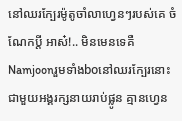នៅឈរក្បែរម៉ូតូចាំលាហ្វេនៗរបស់គេ ចំណែកប្តី អាស៎!.. មិនមេនទេគឺNamjoonរួមទាំងboនៅឈរក្បែរនោះជាមួយអង្គរក្សនាយរាប់ផ្លូន គ្មានហ្វេន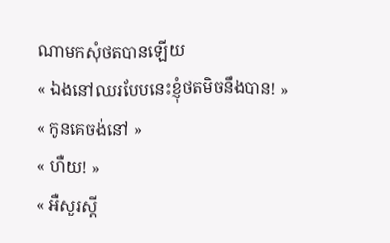ណាមកសុំថតបានឡេីយ
« ឯងនៅឈរបែបនេះខ្ញុំថតមិចនឹងបាន! »
« កូនគេចង់នៅ »
« ហឺយ! »
« អឺសួរស្តី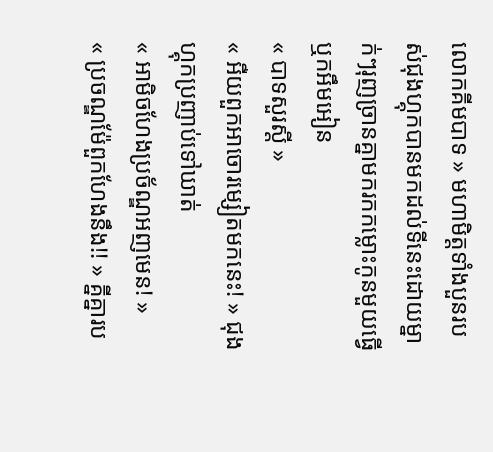លោកគីមបាទ » មហាមិត្តទាំងបួនរបស់ជុងហ្គុកបានមកដល់ទីនេះដោយម្នាក់ៗរុញច្រានគ្នាមករកកម្លោះកូនមួយធ្វេីឬកអឹមអៀន
« បាទសួរស្តី »
« អឺយពួកអាចោរម្សៀតមកនេះ! » ជុងហ្គុកប្រញាប់ទៅឃាត់
« អាមិចហែងប្រច័ណ្ឌអញមេន! »
« ប្រចណ្ឌម៉ែពួកហែងនឹង!! » គ្នីគ្នារប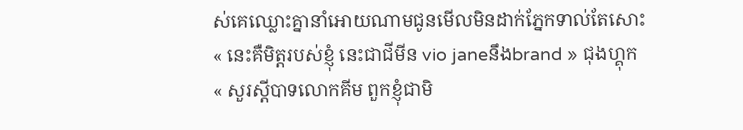ស់គេឈ្លោះគ្នានាំអោយណាមជូនមេីលមិនដាក់ភ្នែកទាល់តែសោះ
« នេះគឺមិត្តរបស់ខ្ញុំ នេះជាជីមីន vio janeនឹងbrand » ជុងហ្គុក
« សួរស្តីបាទលោកគីម ពួកខ្ញុំជាមិ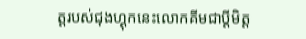ត្តរបស់ជុងហ្គុកនេះលោកគីមជាប្តីមិត្ត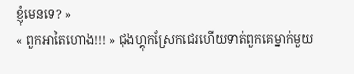ខ្ញុំមេនទេ? »
« ពួកអាតៃហោង!!! » ជុងហ្គុកស្រែកជេរហេីយទាត់ពួកគេម្នាក់មួយ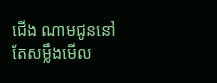ជេីង ណាមជូននៅតែសម្លឹងមេីល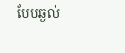បែបឆ្ងល់